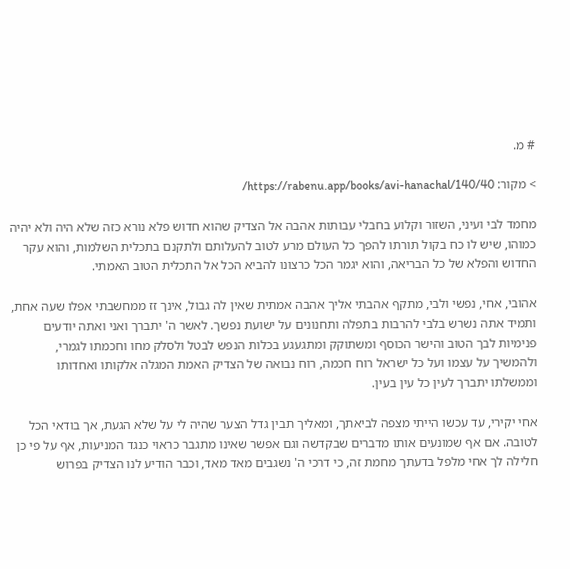# מ.

> מקור: https://rabenu.app/books/avi-hanachal/140/40/

מחמד לבי ועיני, השזור וקלוע בחבלי עבותות אהבה אל הצדיק שהוא חדוש פלא נורא כזה שלא היה ולא יהיה כמוהו, שיש לו כח בקול תורתו להפך כל העולם מרע לטוב להעלותם ולתקנם בתכלית השלמות, והוא עקר החדוש והפלא של כל הבריאה, והוא יגמר הכל כרצונו להביא הכל אל התכלית הטוב האמתי.

אהובי, אחי, נפשי ולבי, מתקף אהבתי אליך אהבה אמתית שאין לה גבול, אינך זז ממחשבתי אפלו שעה אחת, ותמיד אתה נשרש בלבי להרבות בתפלה ותחנונים על ישועת נפשך. לאשר ה' יתברך ואני ואתה יודעים פנימיות לבך הטוב והישר הכוסף ומשתוקק ומתגעגע בכלות הנפש לבטל ולסלק מחו וחכמתו לגמרי, ולהמשיך על עצמו ועל כל ישראל רוח חכמה, רוח נבואה של הצדיק האמת המגלה אלקותו ואחדותו וממשלתו יתברך לעין כל עין בעין.

אחי יקירי, עד עכשו הייתי מצפה לביאתך, ומאליך תבין גדל הצער שהיה לי על שלא הגעת, אך בודאי הכל לטובה. אם אף שמונעים אותו מדברים שבקדשה וגם אפשר שאינו מתגבר כראוי כנגד המניעות, אף על פי כן חלילה לך אחי מלפל בדעתך מחמת זה, כי דרכי ה' נשגבים מאד מאד, וכבר הודיע לנו הצדיק בפרוש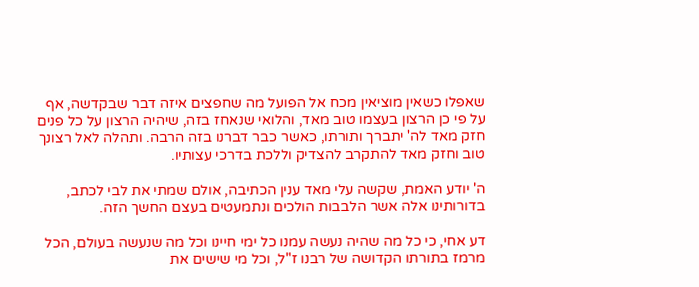שאפלו כשאין מוציאין מכח אל הפועל מה שחפצים איזה דבר שבקדשה, אף על פי כן הרצון בעצמו טוב מאד, והלואי שנאחז בזה, שיהיה הרצון על כל פנים חזק מאד לה' יתברך ותורתו, כאשר כבר דברנו בזה הרבה. ותהלה לאל רצונך טוב וחזק מאד להתקרב להצדיק וללכת בדרכי עצותיו.

ה' יודע האמת, שקשה עלי מאד ענין הכתיבה, אולם שמתי את לבי לכתב, בדורותינו אלה אשר הלבבות הולכים ונתמעטים בעצם החשך הזה.

דע אחי, כי כל מה שהיה נעשה עמנו כל ימי חיינו וכל מה שנעשה בעולם, הכל מרמז בתורתו הקדושה של רבנו ז"ל, וכל מי שישים את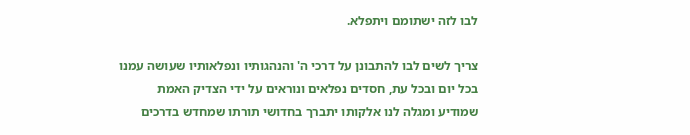לבו לזה ישתומם ויתפלא.

צריך לשים לבו להתבונן על דרכי ה' והנהגותיו ונפלאותיו שעושה עמנו בכל יום ובכל עת, חסדים נפלאים ונוראים על ידי הצדיק האמת שמודיע ומגלה לנו אלקותו יתברך בחדושי תורתו שמחדש בדרכים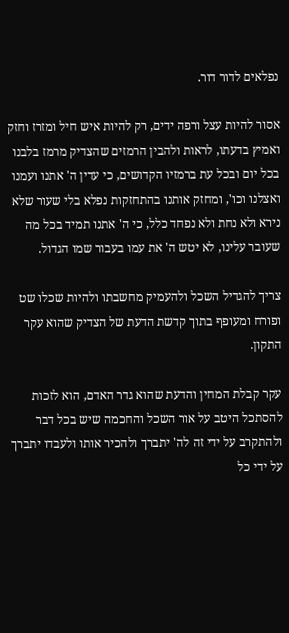נפלאים לדור דור.

אסור להיות עצל ורפה ידים, רק להיות איש חיל ומזרז וחזק ואמיץ בדעתו, לראות ולהבין הרמזים שהצדיק מרמז בלבנו בכל יום ובכל עת ברמזיו הקדושים, כי עדין ה' אתנו ועמנו ואצלנו וכו', ומחזק אותנו בהתחזקות נפלא בלי שעור שלא נירא ולא נחת ולא נפחד כלל, כי ה' אתנו תמיד בכל מה שעובר עלינו, לא יטש ה' את עמו בעבור שמו הגדול.

צריך להגדיל השכל ולהעמיק מחשבתו ולהיות שכלו שט ופורח ומעופף בתוך קדשת הדעת של הצדיק שהוא עקר התקון.

עקר קבלת המחין והדעת שהוא גדר האדם, הוא לזכות להסתכל היטב על אור השכל והחכמה שיש בכל דבר ולהתקרב על ידי זה לה' יתברך ולהכיר אותו ולעבדו יתברך על ידי כל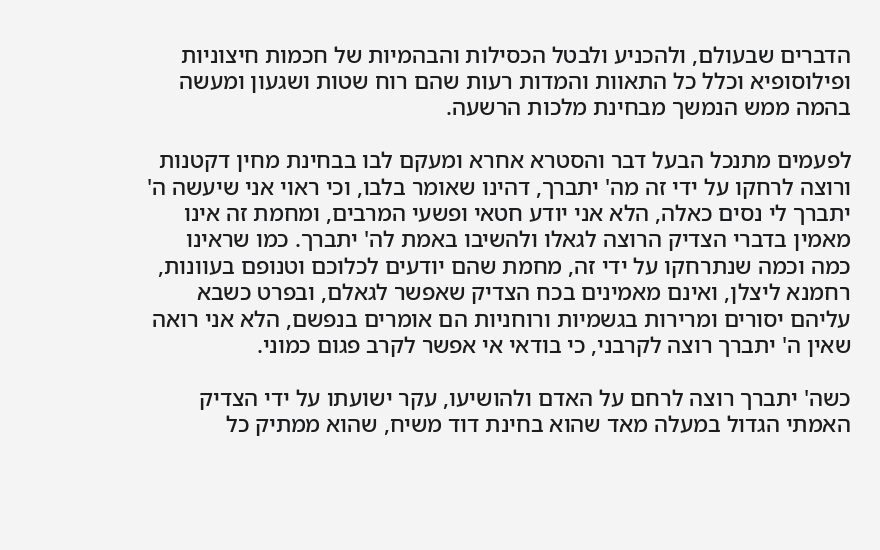הדברים שבעולם, ולהכניע ולבטל הכסילות והבהמיות של חכמות חיצוניות ופילוסופיא וכלל כל התאוות והמדות רעות שהם רוח שטות ושגעון ומעשה בהמה ממש הנמשך מבחינת מלכות הרשעה.

לפעמים מתנכל הבעל דבר והסטרא אחרא ומעקם לבו בבחינת מחין דקטנות ורוצה לרחקו על ידי זה מה' יתברך, דהינו שאומר בלבו, וכי ראוי אני שיעשה ה' יתברך לי נסים כאלה, הלא אני יודע חטאי ופשעי המרבים, ומחמת זה אינו מאמין בדברי הצדיק הרוצה לגאלו ולהשיבו באמת לה' יתברך. כמו שראינו כמה וכמה שנתרחקו על ידי זה, מחמת שהם יודעים לכלוכם וטנופם בעוונות, רחמנא ליצלן, ואינם מאמינים בכח הצדיק שאפשר לגאלם, ובפרט כשבא עליהם יסורים ומרירות בגשמיות ורוחניות הם אומרים בנפשם, הלא אני רואה שאין ה' יתברך רוצה לקרבני, כי בודאי אי אפשר לקרב פגום כמוני.

כשה' יתברך רוצה לרחם על האדם ולהושיעו, עקר ישועתו על ידי הצדיק האמתי הגדול במעלה מאד שהוא בחינת דוד משיח, שהוא ממתיק כל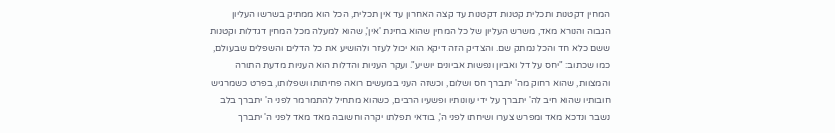המחין דקטנות ותכלית קטנות דקטנות עד קצה האחרון עד אין תכלית, הכל הוא ממתיק בשרשו העליון הגבוה והנורא מאד, משרש העליון של כל המחין שהוא בחינת 'אין', שהוא למעלה מכל המחין דגדלות וקטנות ששם כלא חד והכל נמתק שם. והצדיק הזה דיקא הוא יכול לעזר ולהושיע את כל הדלים והשפלים שבעולם, כמו שכתוב: "יחס על דל ואביון ונפשות אביונים יושיע". ועקר העניות והדלות הוא העניות מדעת התורה והמצוות, שהוא רחוק מה' יתברך חס ושלום, וכשזה העני במעשים רואה פחיתותו ושפלותו, בפרט כשמרגיש חובותיו שהוא חיב לה' יתברך על ידי עוונותיו ופשעיו הרבים, כשהוא מתחיל להתמרמר לפני ה' יתברך בלב נשבר ונדכא מאד ומפרש צערו ושיחתו לפני ה', בודאי תפלתו יקרה וחשובה מאד מאד לפני ה' יתברך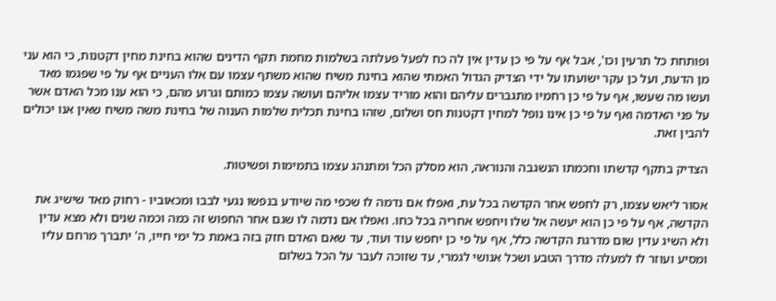ופותחת כל תרעין וכו', אבל אף על פי כן עדין אין לה כח לפעל פעלתה בשלמות מחמת תקף הדינים שהוא בחינת מחין דקטנות, כי הוא עני מן הדעת, ועל כן עקר ישועתו על ידי הצדיק הגדול האמתי שהוא בחינת משיח שהוא משתף עצמו עם אלו העניים אף על פי שפגמו מאד ועשו מה שעשו, אף על פי כן רחמיו מתגברים עליהם והוא מוריד עצמו אליהם ועושה עצמו כמותם וגרוע מהם, כי הוא ענו מכל האדם אשר על פני האדמה ואף על פי כן אינו נופל למחין דקטנות חס ושלום, שזהו בחינת תכלית שלמות הענוה של בחינת משה משיח שאין אנו יכולים להבין זאת.

הצדיק בתקף קדשתו וחכמתו הנשגבה והנוראה, הוא מסלק הכל ומתנהג עצמו בתמימות ופשיטות.

אסור ליאש עצמו, רק לחפש אחר הקדשה בכל עת, ואפלו אם נדמה לו שכפי מה שיודע בנפשו נגעי לבבו ומכאוביו - רחוק מאד שישיג את הקדשה, אף על פי כן הוא יעשה אל שלו ויחפש אחריה בכל כחו. ואפלו אם נדמה לו שגם אחר החפוש זה כמה וכמה שנים ולא מצא עדין ולא השיג עדין שום מדרגת הקדשה כלל, אף על פי כן יחפש עוד ועוד, עד שאם האדם חזק בזה באמת כל ימי חייו, ה' יתברך מרחם עליו ומסיע ועוזר לו למעלה מדרך הטבע ושכל אנושי לגמרי, עד שזוכה לעבר על הכל בשלום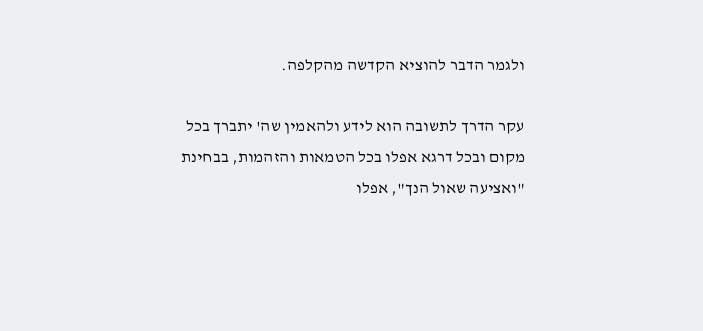ולגמר הדבר להוציא הקדשה מהקלפה.

עקר הדרך לתשובה הוא לידע ולהאמין שה' יתברך בכל מקום ובכל דרגא אפלו בכל הטמאות והזהמות, בבחינת "ואציעה שאול הנך", אפלו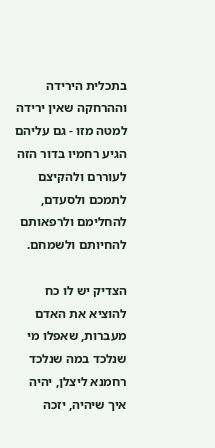בתכלית הירידה וההרחקה שאין ירידה למטה מזו - גם עליהם הגיע רחמיו בדור הזה לעוררם ולהקיצם לתמכם ולסעדם, להחלימם ולרפאותם להחיותם ולשמחם.

הצדיק יש לו כח להוציא את האדם מעברות, שאפלו מי שנלכד במה שנלכד רחמנא ליצלן, יהיה איך שיהיה, יזכה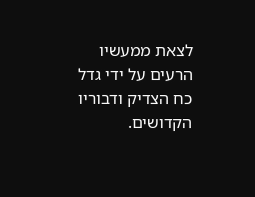לצאת ממעשיו הרעים על ידי גדל כח הצדיק ודבוריו הקדושים.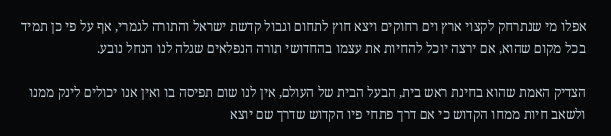אפלו מי שנתרחק לקצוי ארץ וים רחוקים ויצא חוץ לתחום וגבול קדשת ישראל והתורה לגמרי, אף על פי כן תמיד בכל מקום שהוא, אם ירצה יוכל להחיות את עצמו בהחדושי תורה הנפלאים שגלה לנו הנחל נובע.

הצדיק האמת שהוא בחינת ראש בית, הבעל הבית של העולם, אין לנו שום תפיסה בו ואין אנו יכולים לינק ממנו ולשאב חיות ממחו הקדוש כי אם דרך פתחי פיו הקדוש שדרך שם יוצא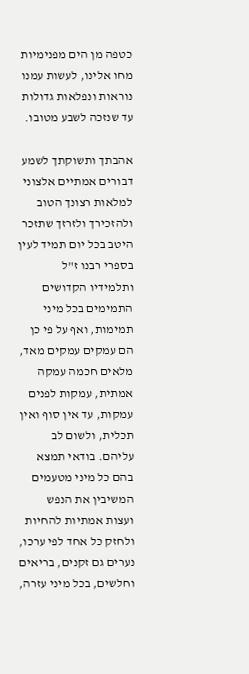כטפה מן הים מפנימיות מחו אלינו, לעשות עמנו נוראות ונפלאות גדולות עד שנזכה לשבע מטובו.

אהבתך ותשוקתך לשמע דבורים אמתיים אלצוני למלאות רצונך הטוב ולהזכירך ולזרזך שתזכר היטב בכל יום תמיד לעין בספרי רבנו ז"ל ותלמידיו הקדושים התמימים בכל מיני תמימות, ואף על פי כן הם עמקים עמקים מאד, מלאים חכמה עמקה אמתית, עמקות לפנים עמקות, עד אין סוף ואין תכלית, ולשום לב עליהם. בודאי תמצא בהם כל מיני מטעמים המשיבין את הנפש ועצות אמתיות להחיות ולחזק כל אחד לפי ערכו, נערים גם זקנים, בריאים וחלשים, בכל מיני עזרה,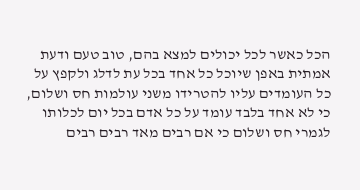הכל כאשר לכל יכולים למצא בהם, טוב טעם ודעת אמתית באפן שיוכל כל אחד בכל עת לדלג ולקפץ על כל העומדים עליו להטרידו משני עולמות חס ושלום, כי לא אחד בלבד עומד על כל אדם בכל יום לכלותו לגמרי חס ושלום כי אם רבים מאד רבים רבים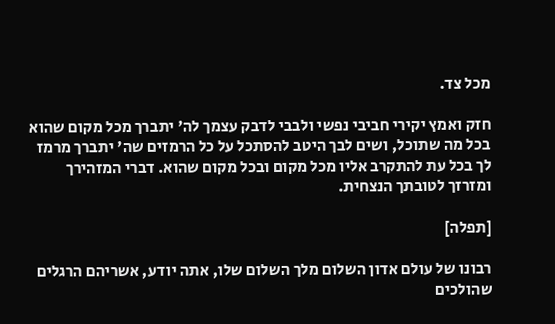מכל צד.

חזק ואמץ יקירי חביבי נפשי ולבבי לדבק עצמך לה' יתברך מכל מקום שהוא בכל מה שתוכל, ושים לבך היטב להסתכל על כל הרמזים שה' יתברך מרמז לך בכל עת להתקרב אליו מכל מקום ובכל מקום שהוא. דברי המזהירך ומזרזך לטובתך הנצחית.

[תפלה]

רבונו של עולם אדון השלום מלך השלום שלו, אתה יודע, אשריהם הרגלים שהולכים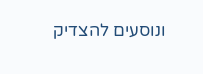ונוסעים להצדיק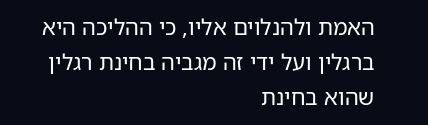האמת ולהנלוים אליו, כי ההליכה היא ברגלין ועל ידי זה מגביה בחינת רגלין שהוא בחינת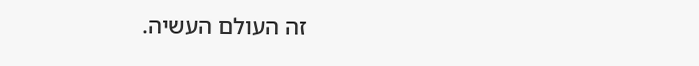זה העולם העשיה.